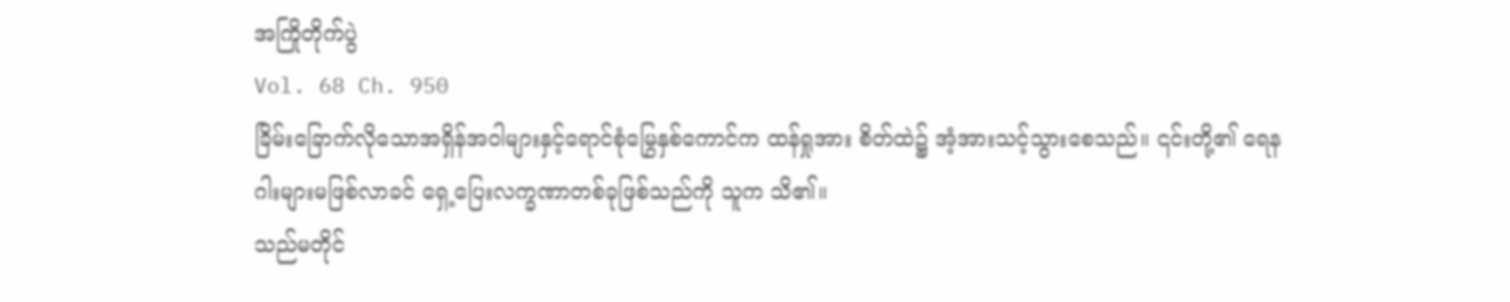အကြိုတိုက်ပွဲ
Vol. 68 Ch. 950
ခြိမ်းခြောက်လိုသောအရှိန်အဝါများနှင့်ရောင်စုံမြွေနှစ်ကောင်က ထန်ရှုအား စိတ်ထဲ၌ အံ့အားသင့်သွားစေသည်။ ၎င်းတို့၏ ရေနဂါးများမဖြစ်လာခင် ရှေ့ပြေးလက္ခဏာတစ်ခုဖြစ်သည်ကို သူက သိ၏။
သည်မတိုင်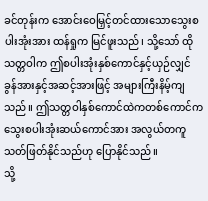ခင်တုန်းက အောင်းဝေမြှင့်တင်ထားသောသွေးစပါးအုံးအား ထန်ရှုက မြင်ဖူးသည်၊ သို့သော် ထိုသတ္တဝါက ဤစပါးအုံးနှစ်ကောင်နှင့်ယှဉ်လျှင် ခွန်အားနှင့်အဆင့်အားဖြင့် အများကြီးနိမ့်ကျသည်။ ဤသတ္တဝါနှစ်ကောင်ထဲကတစ်ကောင်က သွေးစပါးအုံးဆယ်ကောင်အား အလွယ်တကူသတ်ဖြတ်နိုင်သည်ဟု ပြောနိုင်သည်။
သို့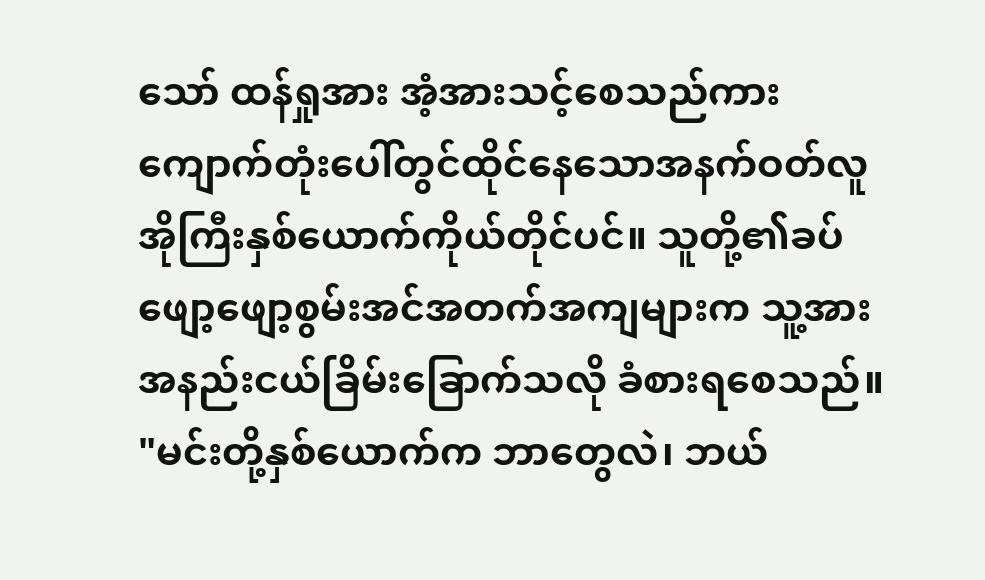သော် ထန်ရှုအား အံ့အားသင့်စေသည်ကား ကျောက်တုံးပေါ်တွင်ထိုင်နေသောအနက်ဝတ်လူအိုကြီးနှစ်ယောက်ကိုယ်တိုင်ပင်။ သူတို့၏ခပ်ဖျော့ဖျော့စွမ်းအင်အတက်အကျများက သူ့အား အနည်းငယ်ခြိမ်းခြောက်သလို ခံစားရစေသည်။
"မင်းတို့နှစ်ယောက်က ဘာတွေလဲ၊ ဘယ်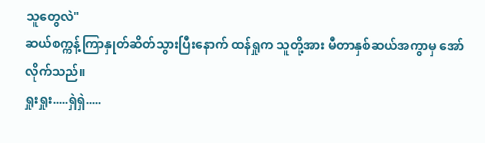သူတွေလဲ"
ဆယ်စက္ကန့်ကြာနှုတ်ဆိတ်သွားပြီးနောက် ထန်ရှုက သူတို့အား မီတာနှစ်ဆယ်အကွာမှ အော်လိုက်သည်။
ရှုးရှုး.....ရှဲရှဲ.....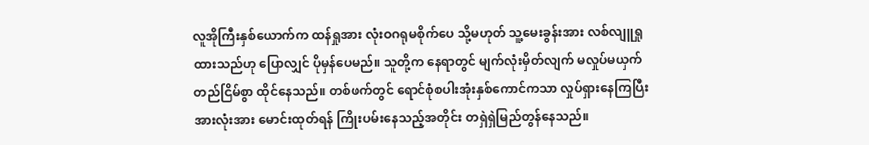လူအိုကြီးနှစ်ယောက်က ထန်ရှုအား လုံးဝဂရုမစိုက်ပေ သို့မဟုတ် သူ့မေးခွန်းအား လစ်လျူရှုထားသည်ဟု ပြောလျှင် ပိုမှန်ပေမည်။ သူတို့က နေရာတွင် မျက်လုံးမှိတ်လျက် မလှုပ်မယှက်တည်ငြိမ်စွာ ထိုင်နေသည်။ တစ်ဖက်တွင် ရောင်စုံစပါးအုံးနှစ်ကောင်ကသာ လှုပ်ရှားနေကြပြီး အားလုံးအား မောင်းထုတ်ရန် ကြိုးပမ်းနေသည့်အတိုင်း တရှဲရှဲမြည်တွန်နေသည်။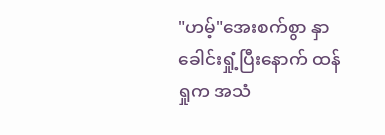"ဟမ့်"အေးစက်စွာ နှာခေါင်းရှုံ့ပြီးနောက် ထန်ရှုက အသံ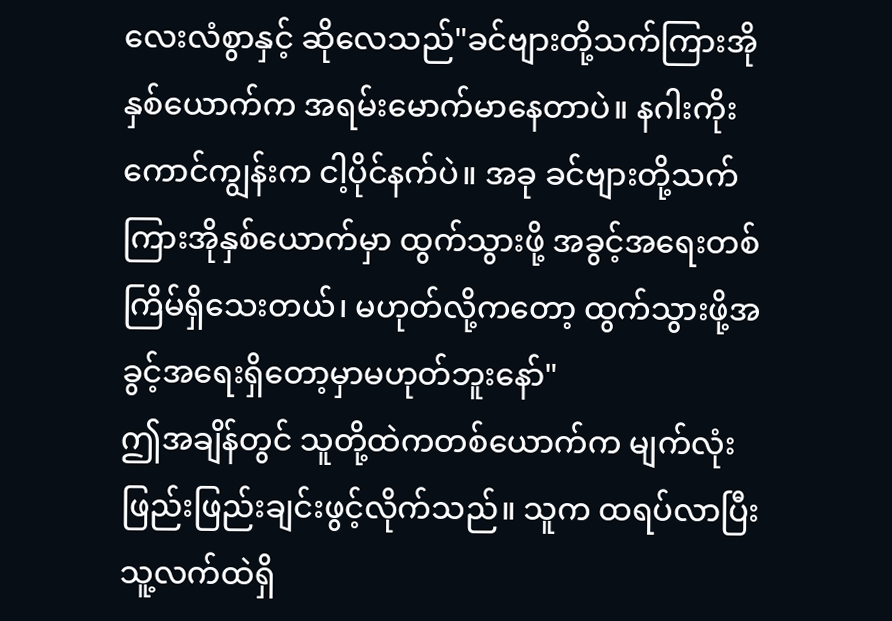လေးလံစွာနှင့် ဆိုလေသည်"ခင်ဗျားတို့သက်ကြားအိုနှစ်ယောက်က အရမ်းမောက်မာနေတာပဲ။ နဂါးကိုးကောင်ကျွန်းက ငါ့ပိုင်နက်ပဲ။ အခု ခင်ဗျားတို့သက်ကြားအိုနှစ်ယောက်မှာ ထွက်သွားဖို့ အခွင့်အရေးတစ်ကြိမ်ရှိသေးတယ်၊ မဟုတ်လို့ကတော့ ထွက်သွားဖို့အခွင့်အရေးရှိတော့မှာမဟုတ်ဘူးနော်"
ဤအချိန်တွင် သူတို့ထဲကတစ်ယောက်က မျက်လုံးဖြည်းဖြည်းချင်းဖွင့်လိုက်သည်။ သူက ထရပ်လာပြီး သူ့လက်ထဲရှိ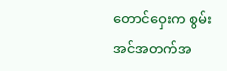တောင်ဝှေးက စွမ်းအင်အတက်အ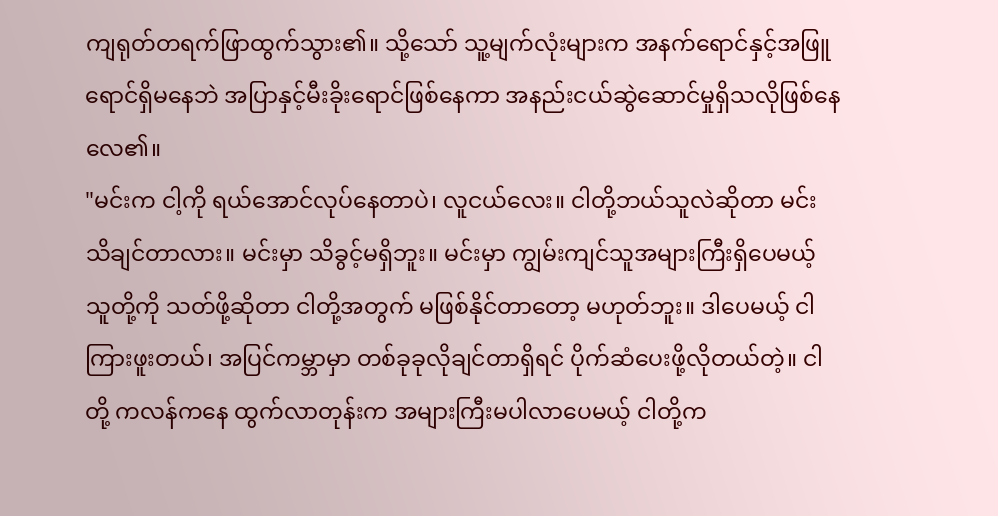ကျရုတ်တရက်ဖြာထွက်သွား၏။ သို့သော် သူ့မျက်လုံးများက အနက်ရောင်နှင့်အဖြူရောင်ရှိမနေဘဲ အပြာနှင့်မီးခိုးရောင်ဖြစ်နေကာ အနည်းငယ်ဆွဲဆောင်မှုရှိသလိုဖြစ်နေလေ၏။
"မင်းက ငါ့ကို ရယ်အောင်လုပ်နေတာပဲ၊ လူငယ်လေး။ ငါတို့ဘယ်သူလဲဆိုတာ မင်း သိချင်တာလား။ မင်းမှာ သိခွင့်မရှိဘူး။ မင်းမှာ ကျွမ်းကျင်သူအများကြီးရှိပေမယ့် သူတို့ကို သတ်ဖို့ဆိုတာ ငါတို့အတွက် မဖြစ်နိုင်တာတော့ မဟုတ်ဘူး။ ဒါပေမယ့် ငါ ကြားဖူးတယ်၊ အပြင်ကမ္ဘာမှာ တစ်ခုခုလိုချင်တာရှိရင် ပိုက်ဆံပေးဖို့လိုတယ်တဲ့။ ငါတို့ ကလန်ကနေ ထွက်လာတုန်းက အများကြီးမပါလာပေမယ့် ငါတို့က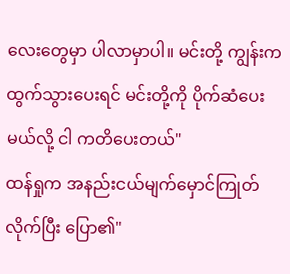လေးတွေမှာ ပါလာမှာပါ။ မင်းတို့ ကျွန်းက ထွက်သွားပေးရင် မင်းတို့ကို ပိုက်ဆံပေးမယ်လို့ ငါ ကတိပေးတယ်"
ထန်ရှုက အနည်းငယ်မျက်မှောင်ကြုတ်လိုက်ပြီး ပြော၏"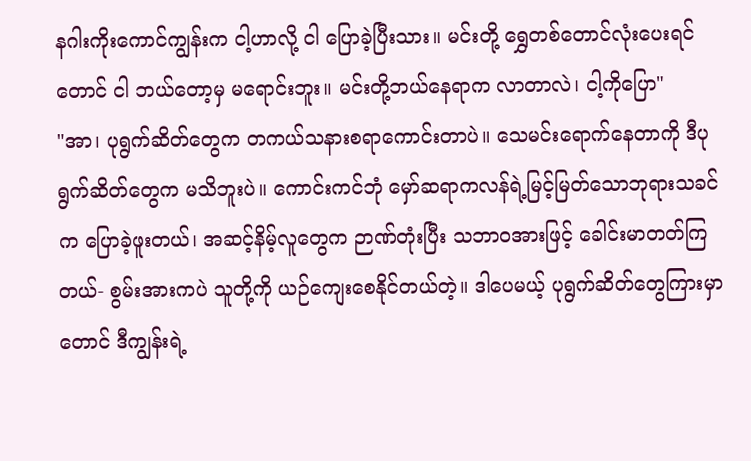နဂါးကိုးကောင်ကျွန်းက ငါ့ဟာလို့ ငါ ပြောခဲ့ပြီးသား။ မင်းတို့ ရွှေတစ်တောင်လုံးပေးရင်တောင် ငါ ဘယ်တော့မှ မရောင်းဘူး။ မင်းတို့ဘယ်နေရာက လာတာလဲ၊ ငါ့ကိုပြော"
"အာ၊ ပုရွက်ဆိတ်တွေက တကယ်သနားစရာကောင်းတာပဲ။ သေမင်းရောက်နေတာကို ဒီပုရွက်ဆိတ်တွေက မသိဘူးပဲ။ ကောင်းကင်ဘုံ မှော်ဆရာကလန်ရဲ့မြင့်မြတ်သောဘုရားသခင်က ပြောခဲ့ဖူးတယ်၊ အဆင့်နိမ့်လူတွေက ဉာဏ်တုံးပြီး သဘာဝအားဖြင့် ခေါင်းမာတတ်ကြတယ်- စွမ်းအားကပဲ သူတို့ကို ယဉ်ကျေးစေနိုင်တယ်တဲ့။ ဒါပေမယ့် ပုရွက်ဆိတ်တွေကြားမှာတောင် ဒီကျွန်းရဲ့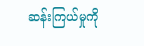ဆန်းကြယ်မှုကို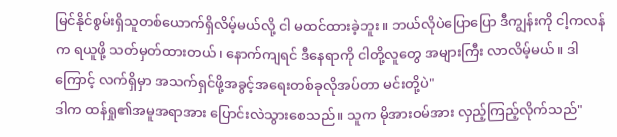မြင်နိုင်စွမ်းရှိသူတစ်ယောက်ရှိလိမ့်မယ်လို့ ငါ မထင်ထားခဲ့ဘူး။ ဘယ်လိုပဲပြောပြော ဒီကျွန်းကို ငါ့ကလန်က ရယူဖို့ သတ်မှတ်ထားတယ်၊ နောက်ကျရင် ဒီနေရာကို ငါတို့လူတွေ အများကြီး လာလိမ့်မယ်။ ဒါကြောင့် လက်ရှိမှာ အသက်ရှင်ဖို့အခွင့်အရေးတစ်ခုလိုအပ်တာ မင်းတို့ပဲ"
ဒါက ထန်ရှု၏အမူအရာအား ပြောင်းလဲသွားစေသည်။ သူက မိုအားဝမ်အား လှည့်ကြည့်လိုက်သည်"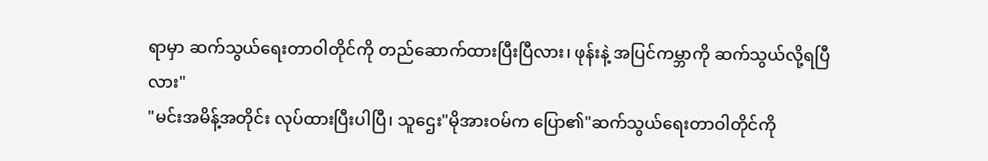ရာမှာ ဆက်သွယ်ရေးတာဝါတိုင်ကို တည်ဆောက်ထားပြီးပြီလား၊ ဖုန်းနဲ့ အပြင်ကမ္ဘာကို ဆက်သွယ်လို့ရပြီလား"
"မင်းအမိန့်အတိုင်း လုပ်ထားပြီးပါပြီ၊ သူဌေး"မိုအားဝမ်က ပြော၏"ဆက်သွယ်ရေးတာဝါတိုင်ကို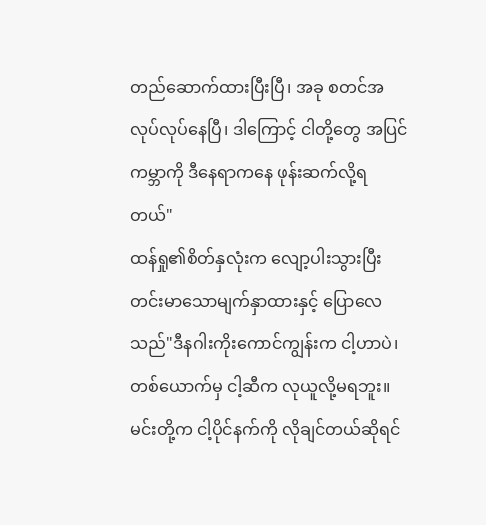တည်ဆောက်ထားပြီးပြီ၊ အခု စတင်အလုပ်လုပ်နေပြီ၊ ဒါကြောင့် ငါတို့တွေ အပြင်ကမ္ဘာကို ဒီနေရာကနေ ဖုန်းဆက်လို့ရတယ်"
ထန်ရှု၏စိတ်နှလုံးက လျော့ပါးသွားပြီး တင်းမာသောမျက်နှာထားနှင့် ပြောလေသည်"ဒီနဂါးကိုးကောင်ကျွန်းက ငါ့ဟာပဲ၊ တစ်ယောက်မှ ငါ့ဆီက လုယူလို့မရဘူး။ မင်းတို့က ငါ့ပိုင်နက်ကို လိုချင်တယ်ဆိုရင်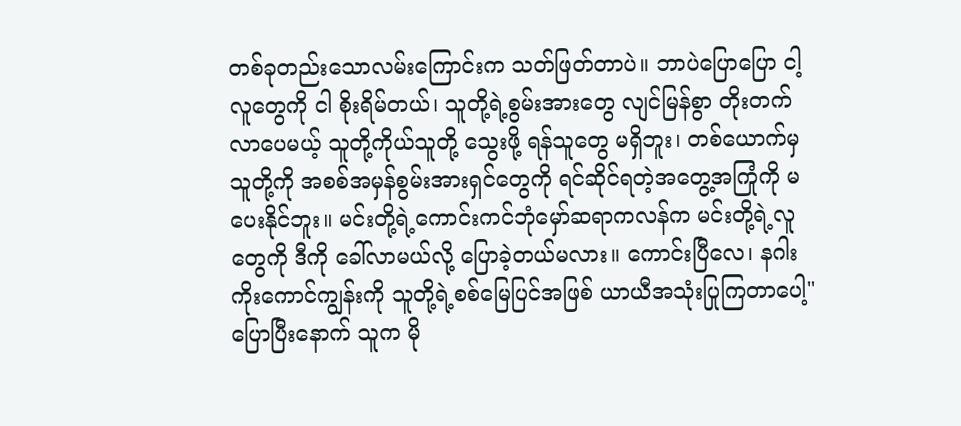တစ်ခုတည်းသောလမ်းကြောင်းက သတ်ဖြတ်တာပဲ။ ဘာပဲပြောပြော ငါ့လူတွေကို ငါ စိုးရိမ်တယ်၊ သူတို့ရဲ့စွမ်းအားတွေ လျင်မြန်စွာ တိုးတက်လာပေမယ့် သူတို့ကိုယ်သူတို့ သွေးဖို့ ရန်သူတွေ မရှိဘူး၊ တစ်ယောက်မှ သူတို့ကို အစစ်အမှန်စွမ်းအားရှင်တွေကို ရင်ဆိုင်ရတဲ့အတွေ့အကြုံကို မပေးနိုင်ဘူး။ မင်းတို့ရဲ့ကောင်းကင်ဘုံမှော်ဆရာကလန်က မင်းတို့ရဲ့လူတွေကို ဒီကို ခေါ်လာမယ်လို့ ပြောခဲ့တယ်မလား။ ကောင်းပြီလေ၊ နဂါးကိုးကောင်ကျွန်းကို သူတို့ရဲ့စစ်မြေပြင်အဖြစ် ယာယီအသုံးပြုကြတာပေါ့"
ပြောပြီးနောက် သူက မို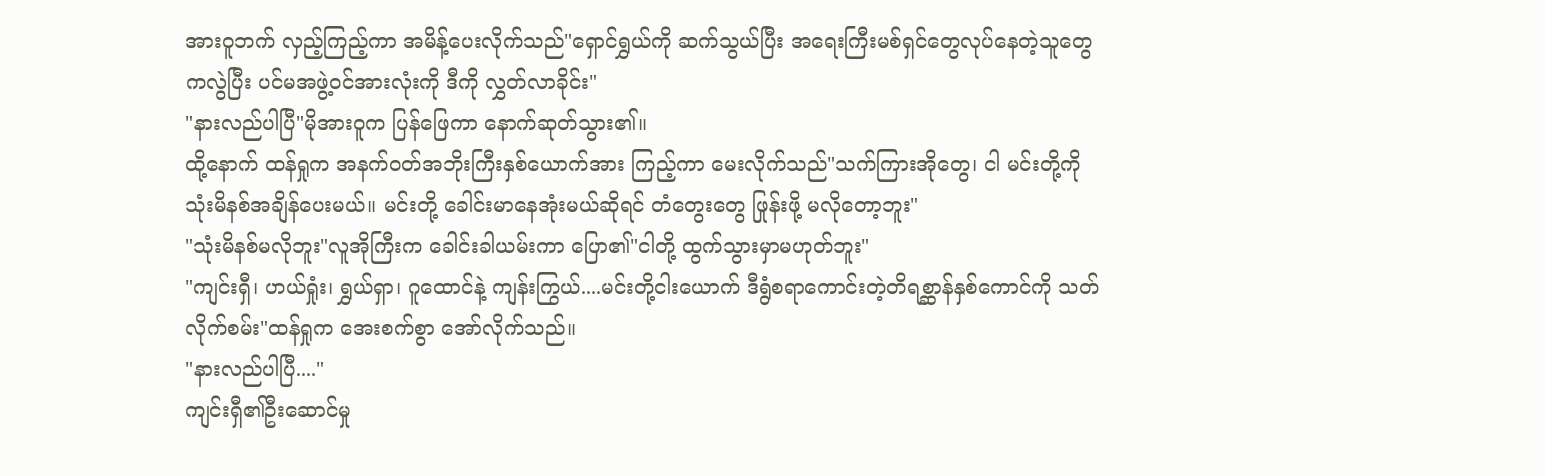အားဝူဘက် လှည့်ကြည့်ကာ အမိန့်ပေးလိုက်သည်"ရှောင်ရွှယ်ကို ဆက်သွယ်ပြီး အရေးကြီးမစ်ရှင်တွေလုပ်နေတဲ့သူတွေကလွဲပြီး ပင်မအဖွဲ့ဝင်အားလုံးကို ဒီကို လွှတ်လာခိုင်း"
"နားလည်ပါပြီ"မိုအားဝူက ပြန်ဖြေကာ နောက်ဆုတ်သွား၏။
ထို့နောက် ထန်ရှုက အနက်ဝတ်အဘိုးကြီးနှစ်ယောက်အား ကြည့်ကာ မေးလိုက်သည်"သက်ကြားအိုတွေ၊ ငါ မင်းတို့ကို သုံးမိနစ်အချိန်ပေးမယ်။ မင်းတို့ ခေါင်းမာနေအုံးမယ်ဆိုရင် တံတွေးတွေ ဖြုန်းဖို့ မလိုတော့ဘူး"
"သုံးမိနစ်မလိုဘူး"လူအိုကြီးက ခေါင်းခါယမ်းကာ ပြော၏"ငါတို့ ထွက်သွားမှာမဟုတ်ဘူး"
"ကျင်းရှီ၊ ဟယ်ရှုံး၊ ရွှယ်ရှာ၊ ဂူထောင်နဲ့ ကျန်းကြွယ်....မင်းတို့ငါးယောက် ဒီရွံစရာကောင်းတဲ့တိရစ္ဆာန်နှစ်ကောင်ကို သတ်လိုက်စမ်း"ထန်ရှုက အေးစက်စွာ အော်လိုက်သည်။
"နားလည်ပါပြီ...."
ကျင်းရှီ၏ဦးဆောင်မှု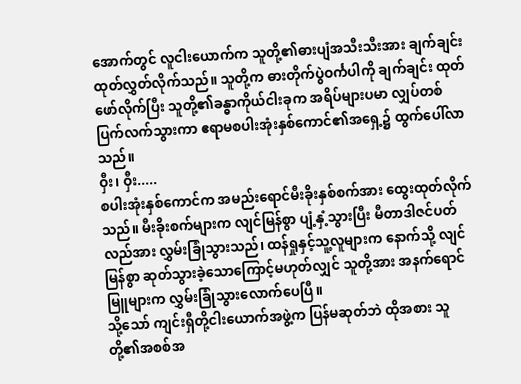အောက်တွင် လူငါးယောက်က သူတို့၏ဓားပျံအသီးသီးအား ချက်ချင်းထုတ်လွှတ်လိုက်သည်။ သူတို့က ဓားတိုက်ပွဲဝင်္ကပါကို ချက်ချင်း ထုတ်ဖော်လိုက်ပြီး သူတို့၏ခန္ဓာကိုယ်ငါးခုက အရိပ်များပမာ လျှပ်တစ်ပြက်လက်သွားကာ ဧရာမစပါးအုံးနှစ်ကောင်၏အရှေ့၌ ထွက်ပေါ်လာသည်။
ဝှီး၊ ဝှီး.....
စပါးအုံးနှစ်ကောင်က အမည်းရောင်မီးခိုးနှစ်စက်အား ထွေးထုတ်လိုက်သည်။ မီးခိုးစက်များက လျင်မြန်စွာ ပျံ့နှံ့သွားပြီး မီတာဒါဇင်ပတ်လည်အား လွှမ်းခြုံသွားသည်၊ ထန်ရှုနှင့်သူ့လူများက နောက်သို့ လျင်မြန်စွာ ဆုတ်သွားခဲ့သောကြောင့်မဟုတ်လျှင် သူတို့အား အနက်ရောင်မြူများက လွှမ်းခြုံသွားလောက်ပေပြီ။
သို့သော် ကျင်းရှီတို့ငါးယောက်အဖွဲ့က ပြန်မဆုတ်ဘဲ ထိုအစား သူတို့၏အစစ်အ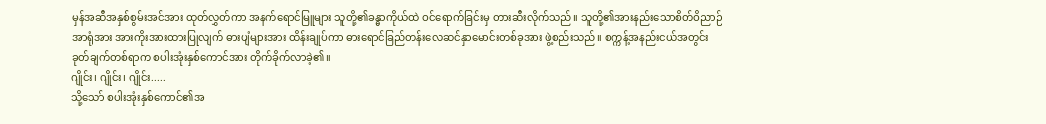မှန်အဆီအနှစ်စွမ်းအင်အား ထုတ်လွှတ်ကာ အနက်ရောင်မြူများ သူတို့၏ခန္ဓာကိုယ်ထဲ ဝင်ရောက်ခြင်းမှ တားဆီးလိုက်သည်။ သူတို့၏အားနည်းသောစိတ်ဝိညာဉ်အာရုံအား အားကိုးအားထားပြုလျက် ဓားပျံများအား ထိန်းချုပ်ကာ ဓားရောင်ခြည်တန်းလေဆင်နှာမောင်းတစ်ခုအား ဖွဲ့စည်းသည်။ စက္ကန့်အနည်းငယ်အတွင်း ခုတ်ချက်တစ်ရာက စပါးအုံးနှစ်ကောင်အား တိုက်ခိုက်လာခဲ့၏။
ဂျိုင်း၊ ဂျိုင်း၊ ဂျိုင်း.....
သို့သော် စပါးအုံးနှစ်ကောင်၏အ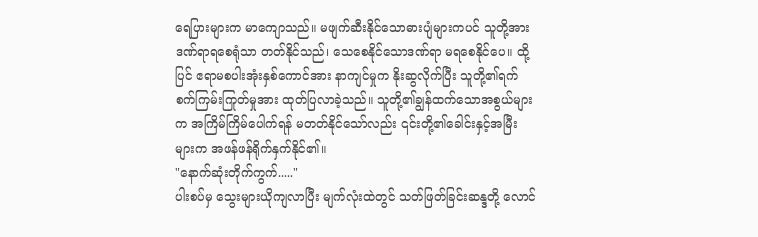ရေပြားများက မာကျောသည်။ မဖျက်ဆီးနိုင်သောဓားပျံများကပင် သူတို့အား ဒဏ်ရာရစေရုံသာ တတ်နိုင်သည်၊ သေစေနိုင်သောဒဏ်ရာ မရစေနိုင်ပေ။ ထို့ပြင် ဧရာမစပါးအုံးနှစ်ကောင်အား နာကျင်မှုက နိုးဆွလိုက်ပြီး သူတို့၏ရက်စက်ကြမ်းကြုတ်မှုအား ထုတ်ပြလာခဲ့သည်။ သူတို့၏ချွန်ထက်သောအစွယ်များက အကြိမ်ကြိမ်ပေါက်ရန် မတတ်နိုင်သော်လည်း ၎င်းတို့၏ခေါင်းနှင့်အမြီးများက အဖန်ဖန်ရိုက်နှက်နိုင်၏။
"နောက်ဆုံးတိုက်ကွက်....."
ပါးစပ်မှ သွေးများယိုကျလာပြီး မျက်လုံးထဲတွင် သတ်ဖြတ်ခြင်းဆန္ဒတို့ လောင်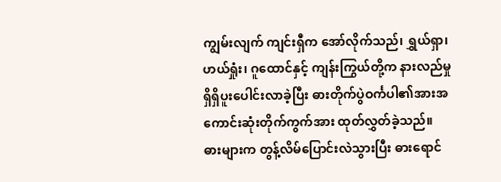ကျွမ်းလျက် ကျင်းရှီက အော်လိုက်သည်၊ ရွှယ်ရှာ၊ ဟယ်ရှုံး၊ ဂူထောင်နှင့် ကျန်းကြွယ်တို့က နားလည်မှုရှိရှိပူးပေါင်းလာခဲ့ပြီး ဓားတိုက်ပွဲဝင်္ကပါ၏အားအကောင်းဆုံးတိုက်ကွက်အား ထုတ်လွှတ်ခဲ့သည်။
ဓားများက တွန့်လိမ်ပြောင်းလဲသွားပြီး ဓားရောင်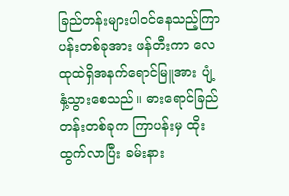ခြည်တန်းများပါဝင်နေသည့်ကြာပန်းတစ်ခုအား ဖန်တီးကာ လေထုထဲရှိအနက်ရောင်မြူအား ပျံ့နှံ့သွားစေသည်။ ဓားရောင်ခြည်တန်းတစ်ခုက ကြာပန်းမှ ထိုးထွက်လာပြီး ခမ်းနား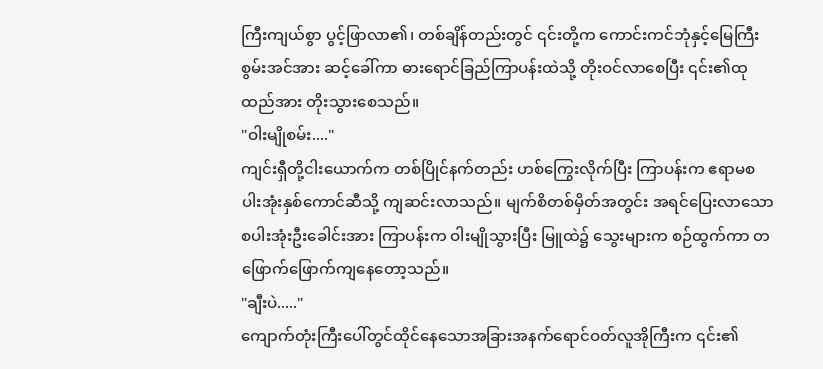ကြီးကျယ်စွာ ပွင့်ဖြာလာ၏၊ တစ်ချိန်တည်းတွင် ၎င်းတို့က ကောင်းကင်ဘုံနှင့်မြေကြီးစွမ်းအင်အား ဆင့်ခေါ်ကာ ဓားရောင်ခြည်ကြာပန်းထဲသို့ တိုးဝင်လာစေပြီး ၎င်း၏ထုထည်အား တိုးသွားစေသည်။
"ဝါးမျိုစမ်း...."
ကျင်းရှီတို့ငါးယောက်က တစ်ပြိုင်နက်တည်း ဟစ်ကြွေးလိုက်ပြီး ကြာပန်းက ဧရာမစပါးအုံးနှစ်ကောင်ဆီသို့ ကျဆင်းလာသည်။ မျက်စိတစ်မှိတ်အတွင်း အရင်ပြေးလာသောစပါးအုံးဦးခေါင်းအား ကြာပန်းက ဝါးမျိုသွားပြီး မြူထဲ၌ သွေးများက စဉ်ထွက်ကာ တဖြောက်ဖြောက်ကျနေတော့သည်။
"ချီးပဲ....."
ကျောက်တုံးကြီးပေါ်တွင်ထိုင်နေသောအခြားအနက်ရောင်ဝတ်လူအိုကြီးက ၎င်း၏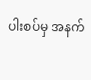ပါးစပ်မှ အနက်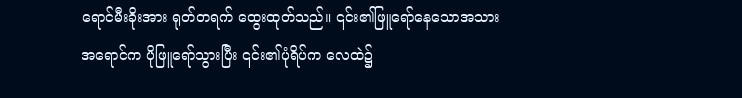ရောင်မီးခိုးအား ရုတ်တရက် ထွေးထုတ်သည်။ ၎င်း၏ဖြူရော်နေသောအသားအရောင်က ပိုဖြူရော်သွားပြီး ၎င်း၏ပုံရိပ်က လေထဲ၌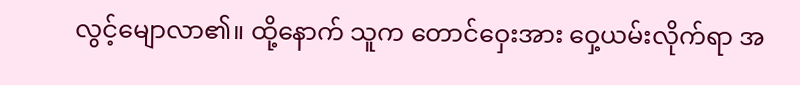လွင့်မျောလာ၏။ ထို့နောက် သူက တောင်ဝှေးအား ဝှေ့ယမ်းလိုက်ရာ အ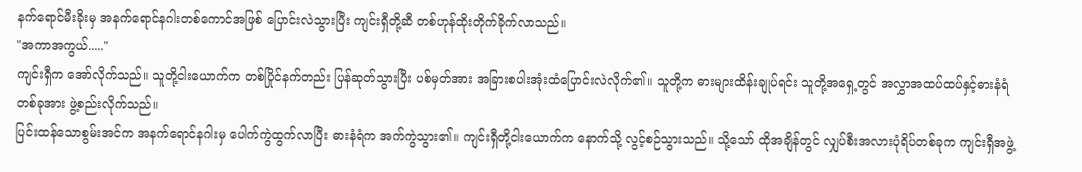နက်ရောင်မီးခိုးမှ အနက်ရောင်နဂါးတစ်ကောင်အဖြစ် ပြောင်းလဲသွားပြီး ကျင်းရှီတို့ဆီ တစ်ဟုန်ထိုးတိုက်ခိုက်လာသည်။
"အကာအကွယ်....."
ကျင်းရှီက အော်လိုက်သည်။ သူတို့ငါးယောက်က တစ်ပြိုင်နက်တည်း ပြန်ဆုတ်သွားပြီး ပစ်မှတ်အား အခြားစပါးအုံးထံပြောင်းလဲလိုက်၏။ သူတို့က ဓားများထိန်းချုပ်ရင်း သူတို့အရှေ့တွင် အလွှာအထပ်ထပ်နှင့်ဓားနံရံတစ်ခုအား ဖွဲ့စည်းလိုက်သည်။
ပြင်းထန်သောစွမ်းအင်က အနက်ရောင်နဂါးမှ ပေါက်ကွဲထွက်လာပြီး ဓားနံရံက အက်ကွဲသွား၏။ ကျင်းရှီတို့ငါးယောက်က နောက်သို့ လွင့်စဉ်သွားသည်။ သို့သော် ထိုအချိန်တွင် လျှပ်စီးအလားပုံရိပ်တစ်ခုက ကျင်းရှီအဖွဲ့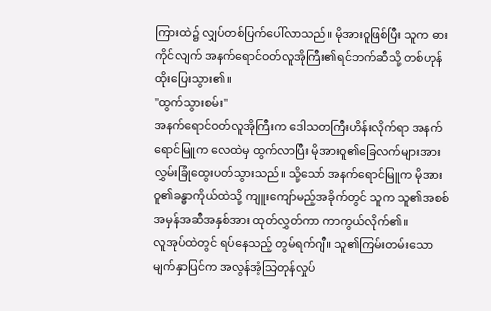ကြားထဲ၌ လျှပ်တစ်ပြက်ပေါ်လာသည်။ မိုအားဝူဖြစ်ပြီး သူက ဓားကိုင်လျက် အနက်ရောင်ဝတ်လူအိုကြီး၏ရင်ဘက်ဆီသို့ တစ်ဟုန်ထိုးပြေးသွား၏။
"ထွက်သွားစမ်း"
အနက်ရောင်ဝတ်လူအိုကြီးက ဒေါသတကြီးဟိန်းလိုက်ရာ အနက်ရောင်မြူက လေထဲမှ ထွက်လာပြီး မိုအားဝူ၏ခြေလက်များအား လွှမ်းခြုံထွေးပတ်သွားသည်။ သို့သော် အနက်ရောင်မြူက မိုအားဝူ၏ခန္ဓာကိုယ်ထဲသို့ ကျူးကျော်မည့်အခိုက်တွင် သူက သူ၏အစစ်အမှန်အဆီအနှစ်အား ထုတ်လွှတ်ကာ ကာကွယ်လိုက်၏။
လူအုပ်ထဲတွင် ရပ်နေသည့် တွမ်ရက်ဂျီ။ သူ၏ကြမ်းတမ်းသောမျက်နှာပြင်က အလွန်အံ့သြတုန်လှုပ်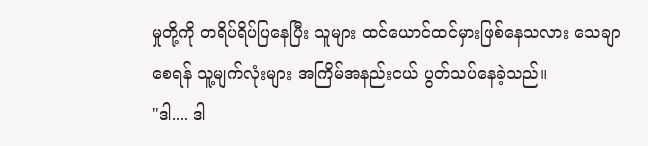မှုတို့ကို တရိပ်ရိပ်ပြနေပြီး သူများ ထင်ယောင်ထင်မှားဖြစ်နေသလား သေချာစေရန် သူ့မျက်လုံးများ အကြိမ်အနည်းငယ် ပွတ်သပ်နေခဲ့သည်။
"ဒါ.... ဒါ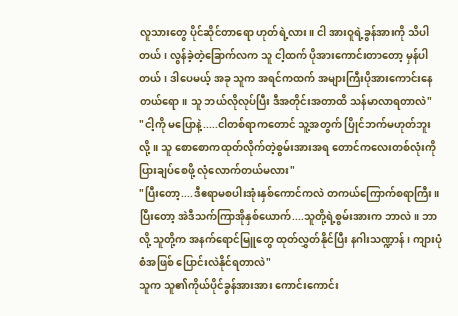လူသားတွေ ပိုင်ဆိုင်တာရော ဟုတ်ရဲ့လား။ ငါ အားဝူရဲ့ခွန်အားကို သိပါတယ်၊ လွန်ခဲ့တဲ့ခြောက်လက သူ ငါ့ထက် ပိုအားကောင်းတာတော့ မှန်ပါတယ်၊ ဒါပေမယ့် အခု သူက အရင်ကထက် အများကြီးပိုအားကောင်းနေတယ်ရော။ သူ ဘယ်လိုလုပ်ပြီး ဒီအတိုင်းအတာထိ သန်မာလာရတာလဲ"
"ငါ့ကို မပြောနဲ့.....ငါတစ်ရာကတောင် သူ့အတွက် ပြိုင်ဘက်မဟုတ်ဘူးလို့။ သူ စောစောကထုတ်လိုက်တဲ့စွမ်းအားအရ တောင်ကလေးတစ်လုံးကို ပြားချပ်စေဖို့ လုံလောက်တယ်မလား"
"ပြီးတော့....ဒီဧရာမစပါးအုံးနှစ်ကောင်ကလဲ တကယ်ကြောက်စရာကြီး။ ပြီးတော့ အဲဒီသက်ကြာအိုနှစ်ယောက်....သူတို့ရဲ့စွမ်းအားက ဘာလဲ။ ဘာလို့ သူတို့က အနက်ရောင်မြူတွေ ထုတ်လွှတ်နိုင်ပြီး နဂါးသဏ္ဍာန်၊ ကျားပုံစံအဖြစ် ပြောင်းလဲနိုင်ရတာလဲ"
သူက သူ၏ကိုယ်ပိုင်ခွန်အားအား ကောင်းကောင်း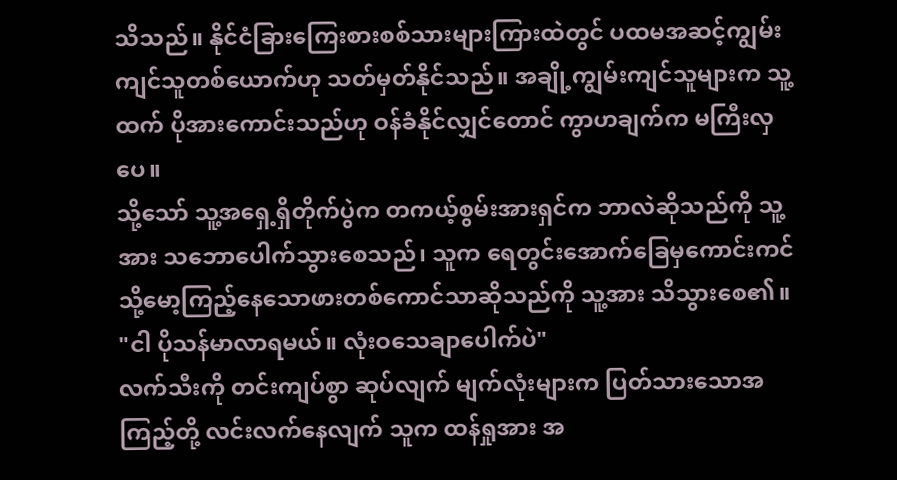သိသည်။ နိုင်ငံခြားကြေးစားစစ်သားများကြားထဲတွင် ပထမအဆင့်ကျွမ်းကျင်သူတစ်ယောက်ဟု သတ်မှတ်နိုင်သည်။ အချို့ကျွမ်းကျင်သူများက သူ့ထက် ပိုအားကောင်းသည်ဟု ဝန်ခံနိုင်လျှင်တောင် ကွာဟချက်က မကြီးလှပေ။
သို့သော် သူ့အရှေ့ရှိတိုက်ပွဲက တကယ့်စွမ်းအားရှင်က ဘာလဲဆိုသည်ကို သူ့အား သဘောပေါက်သွားစေသည်၊ သူက ရေတွင်းအောက်ခြေမှကောင်းကင်သို့မော့ကြည့်နေသောဖားတစ်ကောင်သာဆိုသည်ကို သူ့အား သိသွားစေ၏။
"ငါ ပိုသန်မာလာရမယ်။ လုံးဝသေချာပေါက်ပဲ"
လက်သီးကို တင်းကျပ်စွာ ဆုပ်လျက် မျက်လုံးများက ပြတ်သားသောအကြည့်တို့ လင်းလက်နေလျက် သူက ထန်ရှုအား အ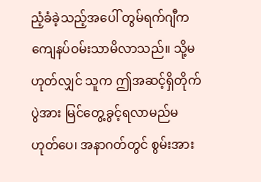ညံ့ခံခဲ့သည့်အပေါ် တွမ်ရက်ဂျီက ကျေနပ်ဝမ်းသာမိလာသည်။ သို့မဟုတ်လျှင် သူက ဤအဆင့်ရှိတိုက်ပွဲအား မြင်တွေ့ခွင့်ရလာမည်မဟုတ်ပေ၊ အနာဂတ်တွင် စွမ်းအား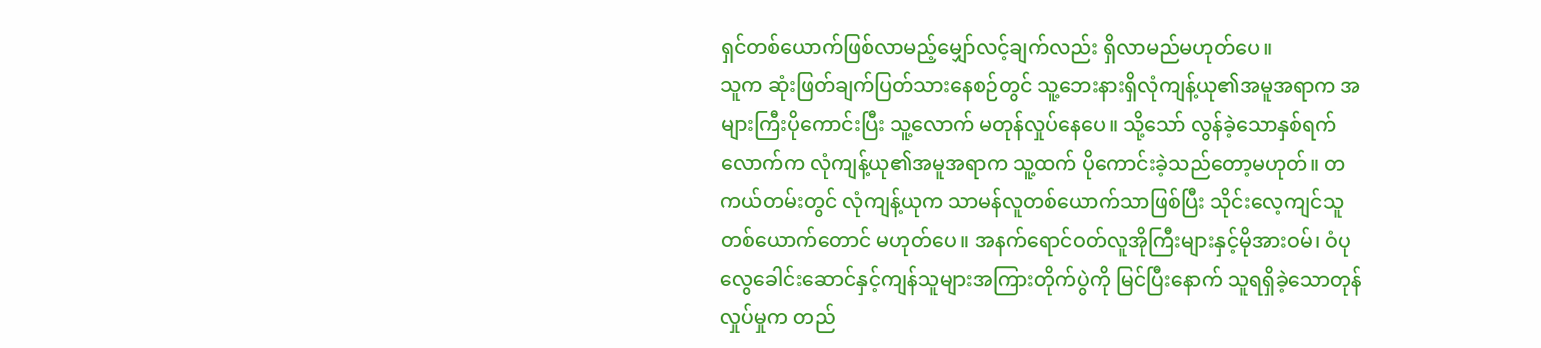ရှင်တစ်ယောက်ဖြစ်လာမည့်မျှော်လင့်ချက်လည်း ရှိလာမည်မဟုတ်ပေ။
သူက ဆုံးဖြတ်ချက်ပြတ်သားနေစဉ်တွင် သူ့ဘေးနားရှိလုံကျန့်ယု၏အမူအရာက အများကြီးပိုကောင်းပြီး သူ့လောက် မတုန်လှုပ်နေပေ။ သို့သော် လွန်ခဲ့သောနှစ်ရက်လောက်က လုံကျန့်ယု၏အမူအရာက သူ့ထက် ပိုကောင်းခဲ့သည်တော့မဟုတ်။ တကယ်တမ်းတွင် လုံကျန့်ယုက သာမန်လူတစ်ယောက်သာဖြစ်ပြီး သိုင်းလေ့ကျင်သူတစ်ယောက်တောင် မဟုတ်ပေ။ အနက်ရောင်ဝတ်လူအိုကြီးများနှင့်မိုအားဝမ်၊ ဝံပုလွေခေါင်းဆောင်နှင့်ကျန်သူများအကြားတိုက်ပွဲကို မြင်ပြီးနောက် သူရရှိခဲ့သောတုန်လှုပ်မှုက တည်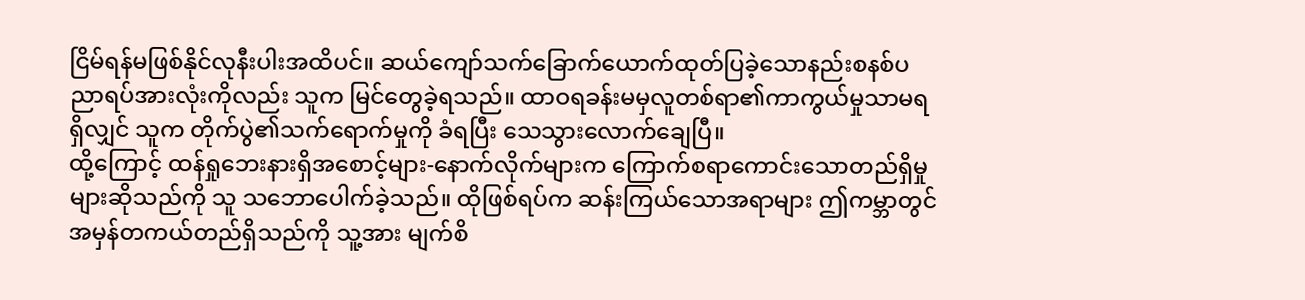ငြိမ်ရန်မဖြစ်နိုင်လုနီးပါးအထိပင်။ ဆယ်ကျော်သက်ခြောက်ယောက်ထုတ်ပြခဲ့သောနည်းစနစ်ပညာရပ်အားလုံးကိုလည်း သူက မြင်တွေခဲ့ရသည်။ ထာဝရခန်းမမှလူတစ်ရာ၏ကာကွယ်မှုသာမရရှိလျှင် သူက တိုက်ပွဲ၏သက်ရောက်မှုကို ခံရပြီး သေသွားလောက်ချေပြီ။
ထို့ကြောင့် ထန်ရှုဘေးနားရှိအစောင့်များ-နောက်လိုက်များက ကြောက်စရာကောင်းသောတည်ရှိမှုများဆိုသည်ကို သူ သဘောပေါက်ခဲ့သည်။ ထိုဖြစ်ရပ်က ဆန်းကြယ်သောအရာများ ဤကမ္ဘာတွင် အမှန်တကယ်တည်ရှိသည်ကို သူ့အား မျက်စိ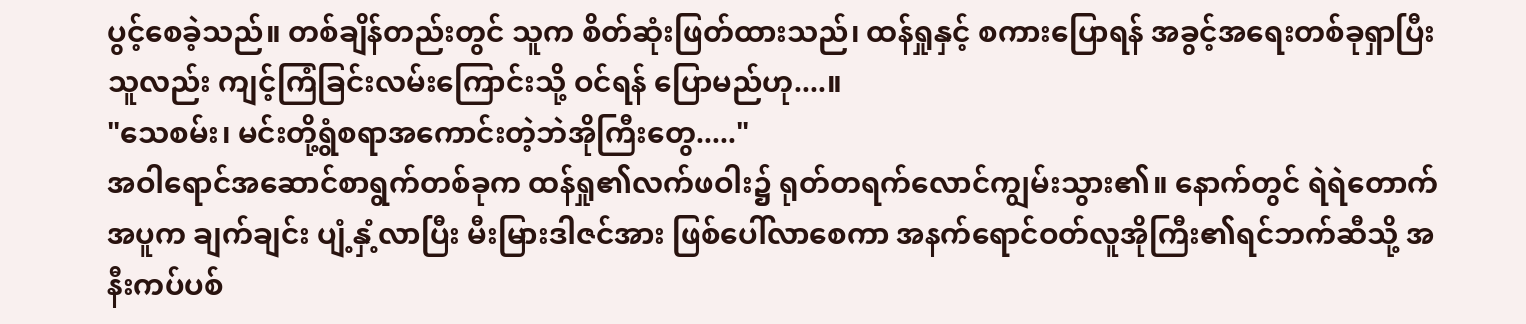ပွင့်စေခဲ့သည်။ တစ်ချိန်တည်းတွင် သူက စိတ်ဆုံးဖြတ်ထားသည်၊ ထန်ရှုနှင့် စကားပြောရန် အခွင့်အရေးတစ်ခုရှာပြီး သူလည်း ကျင့်ကြံခြင်းလမ်းကြောင်းသို့ ဝင်ရန် ပြောမည်ဟု....။
"သေစမ်း၊ မင်းတို့ရွံစရာအကောင်းတဲ့ဘဲအိုကြီးတွေ....."
အဝါရောင်အဆောင်စာရွက်တစ်ခုက ထန်ရှု၏လက်ဖဝါး၌ ရုတ်တရက်လောင်ကျွမ်းသွား၏။ နောက်တွင် ရဲရဲတောက်အပူက ချက်ချင်း ပျံ့နှံ့လာပြီး မီးမြားဒါဇင်အား ဖြစ်ပေါ်လာစေကာ အနက်ရောင်ဝတ်လူအိုကြီး၏ရင်ဘက်ဆီသို့ အနီးကပ်ပစ်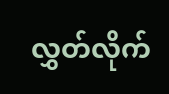လွှတ်လိုက်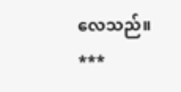လေသည်။
***